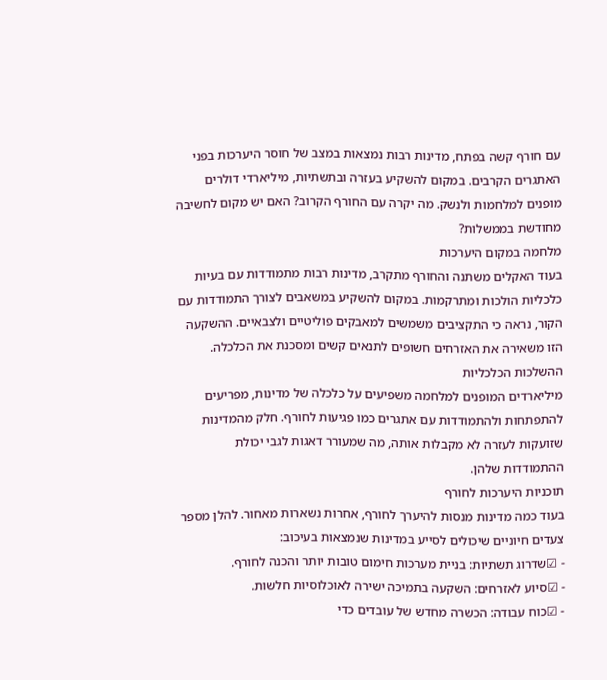עם חורף קשה בפתח, מדינות רבות נמצאות במצב של חוסר היערכות בפני האתגרים הקרבים. במקום להשקיע בעזרה ובתשתיות, מיליארדי דולרים מופנים למלחמות ולנשק. מה יקרה עם החורף הקרוב? האם יש מקום לחשיבה מחודשת בממשלות?
מלחמה במקום היערכות
בעוד האקלים משתנה והחורף מתקרב, מדינות רבות מתמודדות עם בעיות כלכליות הולכות ומתרקמות. במקום להשקיע במשאבים לצורך התמודדות עם הקור, נראה כי התקציבים משמשים למאבקים פוליטיים ולצבאיים. ההשקעה הזו משאירה את האזרחים חשופים לתנאים קשים ומסכנת את הכלכלה.
ההשלכות הכלכליות
מיליארדים המופנים למלחמה משפיעים על כלכלה של מדינות, מפריעים להתפתחות ולהתמודדות עם אתגרים כמו פגיעות לחורף. חלק מהמדינות שזועקות לעזרה לא מקבלות אותה, מה שמעורר דאגות לגבי יכולת ההתמודדות שלהן.
תוכניות היערכות לחורף
בעוד כמה מדינות מנסות להיערך לחורף, אחרות נשארות מאחור. להלן מספר צעדים חיוניים שיכולים לסייע במדינות שנמצאות בעיכוב:
- ☑שדרוג תשתיות: בניית מערכות חימום טובות יותר והכנה לחורף.
- ☑סיוע לאזרחים: השקעה בתמיכה ישירה לאוכלוסיות חלשות.
- ☑כוח עבודה: הכשרה מחדש של עובדים כדי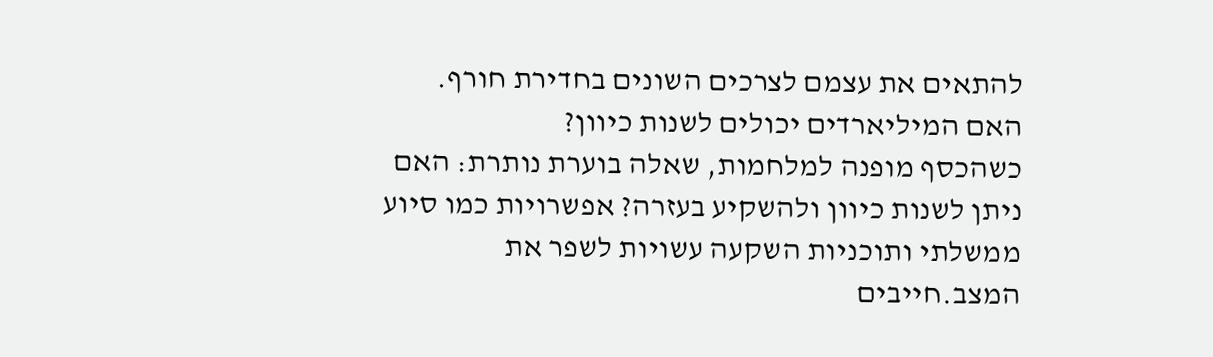להתאים את עצמם לצרכים השונים בחדירת חורף.
האם המיליארדים יכולים לשנות כיוון?
כשהכסף מופנה למלחמות, שאלה בוערת נותרת: האם ניתן לשנות כיוון ולהשקיע בעזרה? אפשרויות כמו סיוע ממשלתי ותוכניות השקעה עשויות לשפר את המצב.חייבים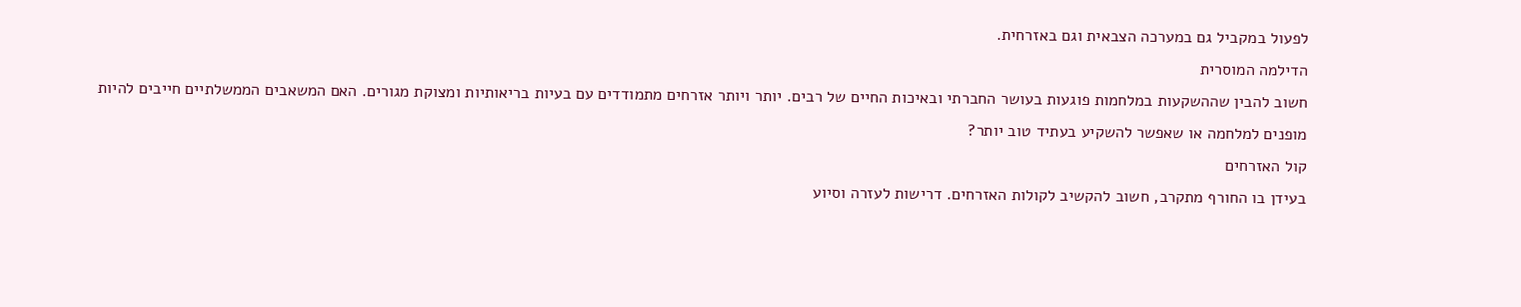לפעול במקביל גם במערכה הצבאית וגם באזרחית.
הדילמה המוסרית
חשוב להבין שההשקעות במלחמות פוגעות בעושר החברתי ובאיכות החיים של רבים. יותר ויותר אזרחים מתמודדים עם בעיות בריאותיות ומצוקת מגורים. האם המשאבים הממשלתיים חייבים להיות מופנים למלחמה או שאפשר להשקיע בעתיד טוב יותר?
קול האזרחים
בעידן בו החורף מתקרב, חשוב להקשיב לקולות האזרחים. דרישות לעזרה וסיוע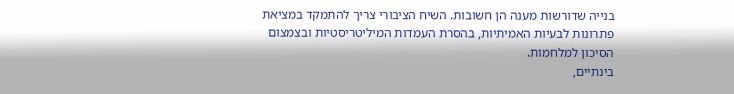בנייה שדורשות מענה הן חשובות. השיח הציבורי צריך להתמקד במציאת פתרונות לבעיות האמיתיות, בהסרת העמדות המיליטריסטיות ובצמצום הסיכון למלחמות.
בינתיים,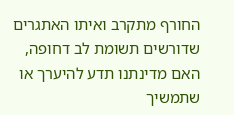החורף מתקרב ואיתו האתגרים שדורשים תשומת לב דחופה, האם מדינתנו תדע להיערך או שתמשיך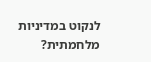לנקוט במדיניות מלחמתית?